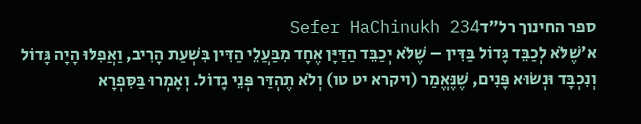ספר החינוך רל״דSefer HaChinukh 234
א׳שֶׁלֹּא לְכַבֵּד גָּדוֹל בַּדִּין – שֶׁלֹּא יְכַבֵּד הַדַּיָּן אֶחָד מִבַּעֲלֵי הַדִּין בִּשְׁעַת הָרִיב, וַאֲפִלּוּ הָיָה גָּדוֹל וְנִכְבָּד וּנְשׂוּא פָּנִים, שֶׁנֶּאֱמַר (ויקרא יט טו) וְלֹא תֶהְדַּר פְּנֵי גָדוֹל. וְאָמְרוּ בַּסִּפְרָא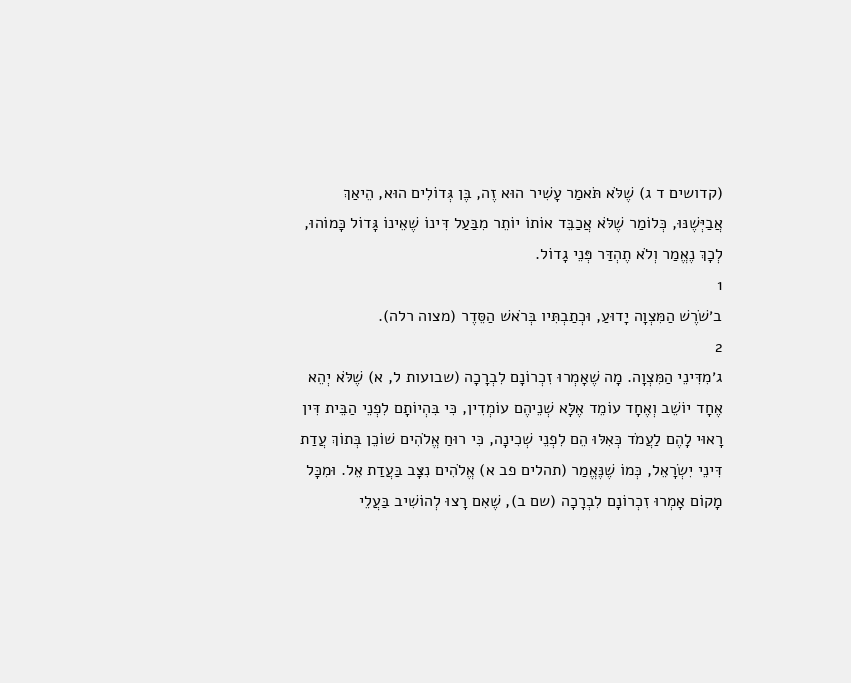(קדושים ד ג) שֶׁלֹּא תֹּאמַר עָשִׁיר הוּא זֶה, בֶּן גְּדוֹלִים הוּא, הֵיאַךְ אֲבַיְּשֶׁנּוּ, כְּלוֹמַר שֶׁלֹּא אֲכַבֵּד אוֹתוֹ יוֹתֵר מִבַּעַל דִּינוֹ שֶׁאֵינוֹ גָּדוֹל כָּמוֹהוּ, לְכָךְ נֶאֱמַר וְלֹא תֶהְדַּר פְּנֵי גָדוֹל.
1
ב׳שֹׁרֶשׁ הַמִּצְוָה יָדוּעַ, וּכְתַבְתִּיו בְּרֹאשׁ הַסֵּדֶר (מצוה רלה).
2
ג׳מִדִּינֵי הַמִּצְוָה. מָה שֶׁאָמְרוּ זִכְרוֹנָם לִבְרָכָה (שבועות ל, א) שֶׁלֹּא יְהֵא אֶחָד יוֹשֵׁב וְאֶחָד עוֹמֵד אֶלָּא שְׁנֵיהֶם עוֹמְדִין, כִּי בִּהְיוֹתָם לִפְנֵי הַבֵּית דִּין רָאוּי לָהֶם לַעֲמֹד כְּאִלּוּ הֵם לִפְנֵי שְׁכִינָה, כִּי רוּחַ אֱלֹהִים שׁוֹכֵן בְּתוֹךְ עֲדַת דִּינֵי יִשְׂרָאֵל, כְּמוֹ שֶׁנֶּאֱמַר (תהלים פב א) אֱלֹהִים נִצָּב בַּעֲדַת אֵל. וּמִכָּל מָקוֹם אָמְרוּ זִכְרוֹנָם לִבְרָכָה (שם ב), שֶׁאִם רָצוּ לְהוֹשִׁיב בַּעֲלֵי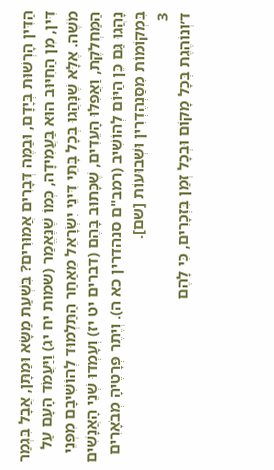הַדִּין הָרְשׁוּת בְּיָדָם, וּבַמֶּה דְּבָרִים אֲמוּרִים? בִּשְׁעַת מַשָּׂא וּמַתָּן, אֲבָל בִּגְמַר דִּין, מִן הַחִיּוּב הוּא בַּעֲמִידָה, כְּמוֹ שֶׁנֶּאֱמַר (שמות יח יג) וַיַּעֲמֹד הָעָם עַל מֹשֶׁה. אֶלָּא שֶׁנָּהֲגוּ בְּכָל בָּתֵּי דִּינֵי יִשְׂרָאֵל מֵאַחַר הַתַּלְמוּד לְהוֹשִׁיבָם מִפְּנֵי הַמַּחְלֹקֶת, וַאֲפִלּוּ הָעֵדִים, שֶׁכָּתוּב בָּהֶם (דברים יט יז) וְעָמְדוּ שְׁנֵי הָאֲנָשִׁים נָהֲגוּ גַּם כֵּן הַיּוֹם לְהוֹשִׁיב (רמב"ם סנהדרין כא ה). וְיֶתֶר פְּרָטֶיהָ מְבֹאָרִים בִּמְקוֹמוֹת מִסַּנְהֶדְרִין וּשְׁבוּעוֹת [שם].
3
ד׳וְנוֹהֶגֶת בְּכָל מָקוֹם וּבְכָל זְמַן בִּזְכָרִים, כִּי לָהֶם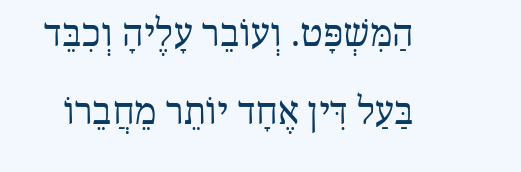הַמִּשְׁפָּט. וְעוֹבֵר עָלֶיהָ וְכִבֵּד בַּעַל דִּין אֶחָד יוֹתֵר מֵחֲבֵרוֹ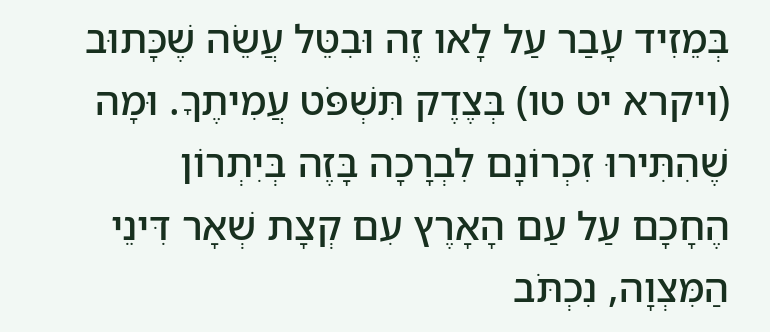בְּמֵזִיד עָבַר עַל לָאו זֶה וּבִטֵּל עֲשֵׂה שֶׁכָּתוּב (ויקרא יט טו) בְּצֶדֶק תִּשְׁפֹּט עֲמִיתֶךָ. וּמָה שֶׁהִתִּירוּ זִכְרוֹנָם לִבְרָכָה בָּזֶה בְּיִתְרוֹן הֶחָכָם עַל עַם הָאָרֶץ עִם קְצָת שְׁאָר דִּינֵי הַמִּצְוָה, נִכְתֹּב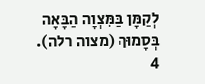לְקַמָּן בַּמִּצְוָה הַבָּאָה בְּסָמוּךְ (מצוה רלה).
4